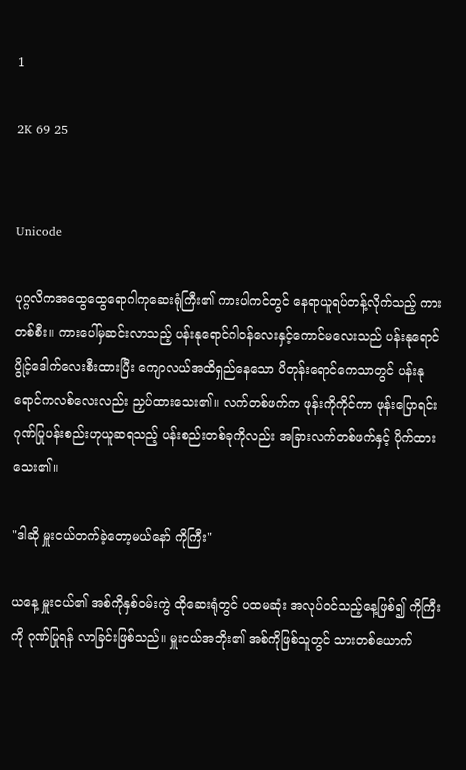1

2K 69 25


Unicode

ပုဂ္ဂလိကအထွေထွေရောဂါကုဆေးရုံကြီး၏ ကားပါကင်တွင် နေရာယူရပ်တန့်လိုက်သည့် ကားတစ်စီး။ ကားပေါ်မှဆင်းလာသည့် ပန်းနုရောင်ဂါဝန်လေးနှင့်ကောင်မလေးသည် ပန်းနုရောင်ပွိုင့်ဒေါက်လေးစီးထားပြီး ကျောလယ်အထိရှည်နေသော ပိတုန်းရောင်ကေသာတွင် ပန်းနုရောင်ကလစ်လေးလည်း ညှပ်ထားသေး၏။ လက်တစ်ဖက်က ဖုန်းကိုကိုင်ကာ ဖုန်းပြောရင်း ဂုဏ်ပြုပန်းစည်းဟုယူဆရသည့် ပန်းစည်းတစ်ခုကိုလည်း အခြားလက်တစ်ဖက်နှင့် ပိုက်ထားသေး၏။

"ဒါဆို မှူးငယ်တက်ခဲ့တော့မယ်နော် ကိုကြီး"

ယနေ့ မှူးငယ်၏ အစ်ကိုနှစ်ဝမ်းကွဲ ထိုဆေးရုံတွင် ပထမဆုံး အလုပ်ဝင်သည့်နေ့ဖြစ်၍ ကိုကြီးကို ဂုဏ်ပြုရန် လာခြင်းဖြစ်သည်။ မှူးငယ်အဘိုး၏ အစ်ကိုဖြစ်သူတွင် သားတစ်ယောက်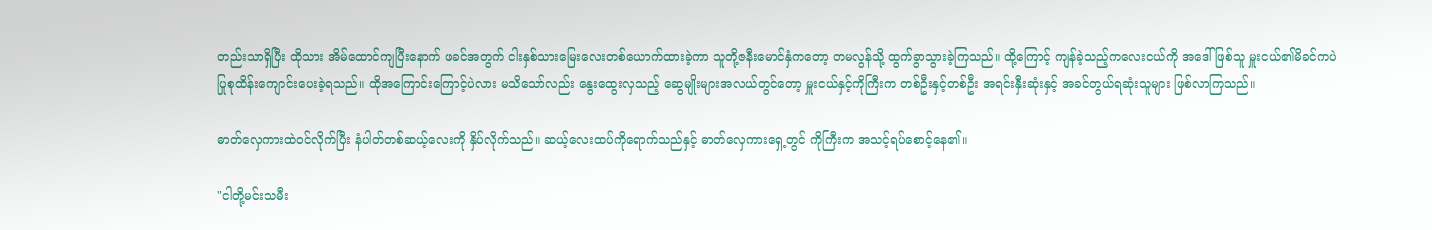တည်းသာရှိပြီး ထိုသား အိမ်ထောင်ကျပြီးနောက် ဖခင်အတွက် ငါးနှစ်သားမြေးလေးတစ်ယောက်ထားခဲ့ကာ သူတို့ဇနီးမောင်နှံကတော့ တမလွန်သို့ ထွက်ခွာသွားခဲ့ကြသည်။ ထို့ကြောင့် ကျန်ခဲ့သည့်ကလေးငယ်ကို အဒေါ်ဖြစ်သူ မှူးငယ်၏မိခင်ကပဲ ပြုစုထိန်းကျောင်းပေးခဲ့ရသည်။ ထိုအကြောင်းကြောင့်ပဲလား မသိသော်လည်း နွေးထွေးလှသည့် ဆွေမျိုးများအလယ်တွင်တော့ မှူးငယ်နှင့်ကိုကြီးက တစ်ဦးနှင့်တစ်ဦး အရင်းနှီးဆုံးနှင့် အခင်တွယ်ရဆုံးသူများ ဖြစ်လာကြသည်။

ဓာတ်လှေကားထဲဝင်လိုက်ပြီး နံပါတ်တစ်ဆယ့်လေးကို နှိပ်လိုက်သည်။ ဆယ့်လေးထပ်ကိုရောက်သည်နှင့် ဓာတ်လှေကားရှေ့တွင် ကိုကြီးက အသင့်ရပ်စောင့်နေ၏။

"ငါတို့မင်းသမီး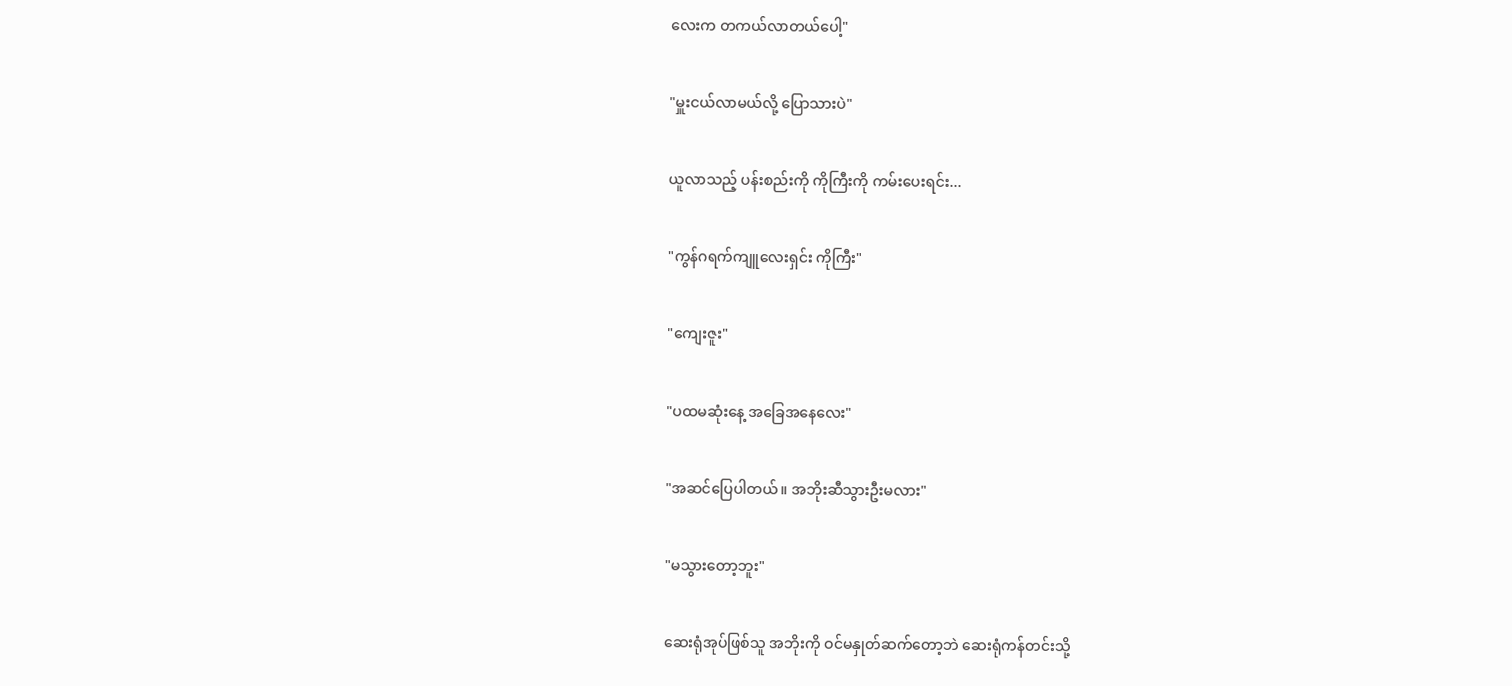လေးက တကယ်လာတယ်ပေါ့"

"မှူးငယ်လာမယ်လို့ ပြောသားပဲ"

ယူလာသည့် ပန်းစည်းကို ကိုကြီးကို ကမ်းပေးရင်း...

"ကွန်ဂရက်ကျူလေးရှင်း ကိုကြီး"

"ကျေးဇူး"

"ပထမဆုံးနေ့ အခြေအနေလေး"

"အဆင်ပြေပါတယ်။ အဘိုးဆီသွားဦးမလား"

"မသွားတော့ဘူး"

ဆေးရုံအုပ်ဖြစ်သူ အဘိုးကို ဝင်မနှုတ်ဆက်တော့ဘဲ ဆေးရုံကန်တင်းသို့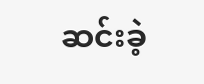ဆင်းခဲ့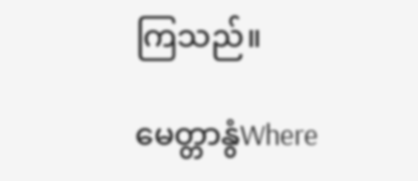ကြသည်။

မေတ္တာနွံWhere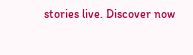stories live. Discover now